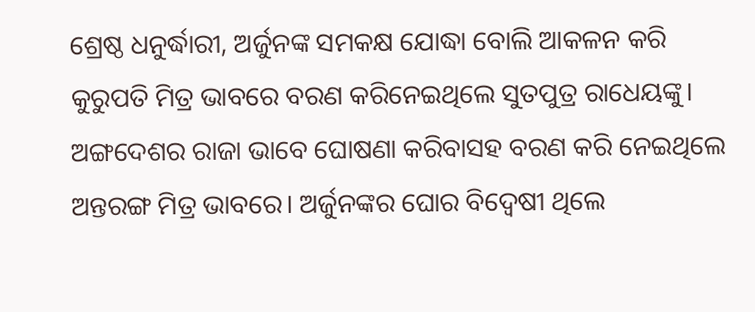ଶ୍ରେଷ୍ଠ ଧନୁର୍ଦ୍ଧାରୀ, ଅର୍ଜୁନଙ୍କ ସମକକ୍ଷ ଯୋଦ୍ଧା ବୋଲି ଆକଳନ କରି କୁରୁପତି ମିତ୍ର ଭାବରେ ବରଣ କରିନେଇଥିଲେ ସୁତପୁତ୍ର ରାଧେୟଙ୍କୁ। ଅଙ୍ଗଦେଶର ରାଜା ଭାବେ ଘୋଷଣା କରିବାସହ ବରଣ କରି ନେଇଥିଲେ ଅନ୍ତରଙ୍ଗ ମିତ୍ର ଭାବରେ। ଅର୍ଜୁନଙ୍କର ଘୋର ବିଦ୍ବେଷୀ ଥିଲେ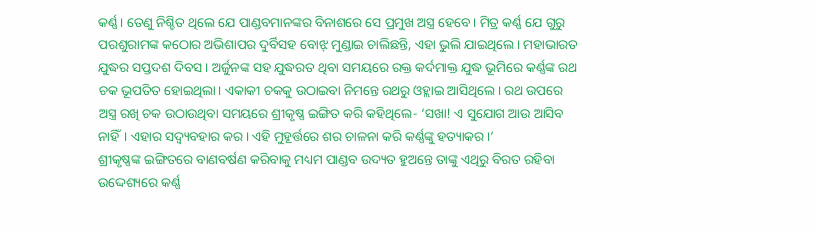କର୍ଣ୍ଣ। ତେଣୁ ନିଶ୍ଚିତ ଥିଲେ ଯେ ପାଣ୍ଡବମାନଙ୍କର ବିନାଶରେ ସେ ପ୍ରମୁଖ ଅସ୍ତ୍ର ହେବେ। ମିତ୍ର କର୍ଣ୍ଣ ଯେ ଗୁରୁ ପରଶୁରାମଙ୍କ କଠୋର ଅଭିଶାପର ଦୁର୍ବିସହ ବୋଝ୍ ମୁଣ୍ଡାଇ ଚାଲିଛନ୍ତି, ଏହା ଭୁଲି ଯାଇଥିଲେ। ମହାଭାରତ ଯୁଦ୍ଧର ସପ୍ତଦଶ ଦିବସ। ଅର୍ଜୁନଙ୍କ ସହ ଯୁଦ୍ଧରତ ଥିବା ସମୟରେ ରକ୍ତ କର୍ଦମାକ୍ତ ଯୁଦ୍ଧ ଭୂମିରେ କର୍ଣ୍ଣଙ୍କ ରଥ ଚକ ଭୂପତିତ ହୋଇଥିଲା। ଏକାକୀ ଚକକୁ ଉଠାଇବା ନିମନ୍ତେ ରଥରୁ ଓହ୍ଲାଇ ଆସିଥିଲେ। ରଥ ଉପରେ ଅସ୍ତ୍ର ରଖି ଚକ ଉଠାଉଥିବା ସମୟରେ ଶ୍ରୀକୃଷ୍ଣ ଇଙ୍ଗିତ କରି କହିଥିଲେ- ‘ସଖା! ଏ ସୁଯୋଗ ଆଉ ଆସିବ ନାହିଁ। ଏହାର ସଦ୍ବ୍ୟବହାର କର। ଏହି ମୁହୂର୍ତ୍ତରେ ଶର ଚାଳନା କରି କର୍ଣ୍ଣଙ୍କୁ ହତ୍ୟାକର।’
ଶ୍ରୀକୃଷ୍ଣଙ୍କ ଇଙ୍ଗିତରେ ବାଣବର୍ଷଣ କରିବାକୁ ମଧ୍ୟମ ପାଣ୍ଡବ ଉଦ୍ୟତ ହୁଅନ୍ତେ ତାଙ୍କୁ ଏଥିରୁ ବିରତ ରହିବା ଉଦ୍ଦେଶ୍ୟରେ କର୍ଣ୍ଣ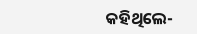କହିଥିଲେ-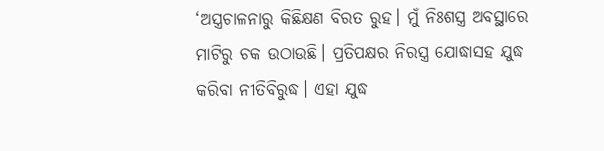‘ଅସ୍ତ୍ରଚାଳନାରୁ କିଛିକ୍ଷଣ ବିରତ ରୁହ। ମୁଁ ନିଃଶସ୍ତ୍ର ଅବସ୍ଥାରେ ମାଟିରୁ ଚକ ଉଠାଉଛି। ପ୍ରତିପକ୍ଷର ନିରସ୍ତ୍ର ଯୋଦ୍ଧାସହ ଯୁଦ୍ଧ କରିବା ନୀତିବିରୁଦ୍ଧ। ଏହା ଯୁଦ୍ଧ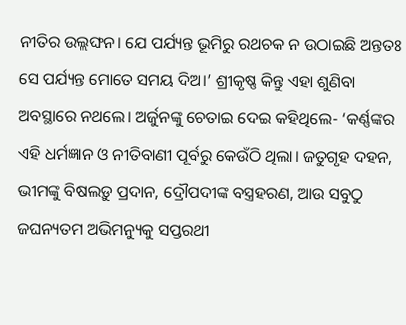ନୀତିର ଉଲ୍ଲଙ୍ଘନ। ଯେ ପର୍ଯ୍ୟନ୍ତ ଭୂମିରୁ ରଥଚକ ନ ଉଠାଇଛି ଅନ୍ତତଃ ସେ ପର୍ଯ୍ୟନ୍ତ ମୋତେ ସମୟ ଦିଅ।’ ଶ୍ରୀକୃଷ୍ଣ କିନ୍ତୁ ଏହା ଶୁଣିବା ଅବସ୍ଥାରେ ନଥଲେ। ଅର୍ଜୁନଙ୍କୁ ଚେତାଇ ଦେଇ କହିଥିଲେ- ‘କର୍ଣ୍ଣଙ୍କର ଏହି ଧର୍ମଜ୍ଞାନ ଓ ନୀତିବାଣୀ ପୂର୍ବରୁ କେଉଁଠି ଥିଲା। ଜତୁଗୃହ ଦହନ, ଭୀମଙ୍କୁ ବିଷଲଡ଼ୁ ପ୍ରଦାନ, ଦ୍ରୌପଦୀଙ୍କ ବସ୍ତ୍ରହରଣ, ଆଉ ସବୁଠୁ ଜଘନ୍ୟତମ ଅଭିମନ୍ୟୁକୁ ସପ୍ତରଥୀ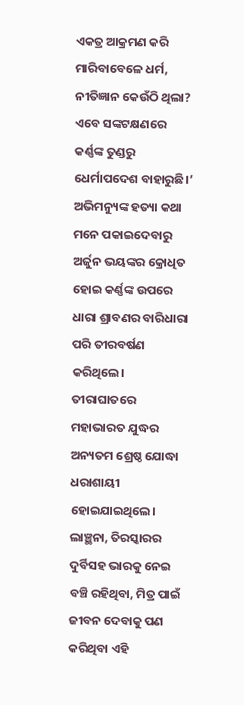ଏକତ୍ର ଆକ୍ରମଣ କରି ମାରିବାବେଳେ ଧର୍ମ, ନୀତିଜ୍ଞାନ କେଉଁଠି ଥିଲା?
ଏବେ ସଙ୍କଟକ୍ଷଣରେ କର୍ଣ୍ଣଙ୍କ ତୁଣ୍ଡରୁ ଧେର୍ମାପଦେଶ ବାହାରୁଛି।’ ଅଭିମନ୍ୟୁଙ୍କ ହତ୍ୟା କଥା ମନେ ପକାଇଦେବାରୁ ଅର୍ଜୁନ ଭୟଙ୍କର କ୍ରୋଧିତ ହୋଇ କର୍ଣ୍ଣଙ୍କ ଉପରେ ଧାରା ଶ୍ରାବଣର ବାରିଧାରା ପରି ତୀରବର୍ଷଣ କରିଥିଲେ। ତୀରାଘାତରେ ମହାଭାରତ ଯୁଦ୍ଧର ଅନ୍ୟତମ ଶ୍ରେଷ୍ଠ ଯୋଦ୍ଧା ଧରାଶାୟୀ ହୋଇଯାଇଥିଲେ। ଲାଞ୍ଛନା, ତିରସ୍କାରର ଦୁର୍ବିସହ ଭାରକୁ ନେଇ ବଞ୍ଚି ରହିଥିବା, ମିତ୍ର ପାଇଁ ଜୀବନ ଦେବାକୁ ପଣ କରିଥିବା ଏହି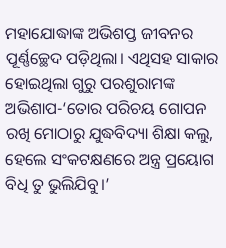ମହାଯୋଦ୍ଧାଙ୍କ ଅଭିଶପ୍ତ ଜୀବନର ପୂର୍ଣ୍ଣଚ୍ଛେଦ ପଡ଼ିଥିଲା। ଏଥିସହ ସାକାର ହୋଇଥିଲା ଗୁରୁ ପରଶୁରାମଙ୍କ ଅଭିଶାପ-‘ତୋର ପରିଚୟ ଗୋପନ ରଖି ମୋଠାରୁ ଯୁଦ୍ଧବିଦ୍ୟା ଶିକ୍ଷା କଲୁ, ହେଲେ ସଂକଟକ୍ଷଣରେ ଅନ୍ତ୍ର ପ୍ରୟୋଗ ବିଧି ତୁ ଭୁଲିଯିବୁ।’